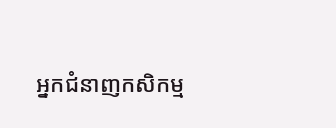អ្នកជំនាញកសិកម្ម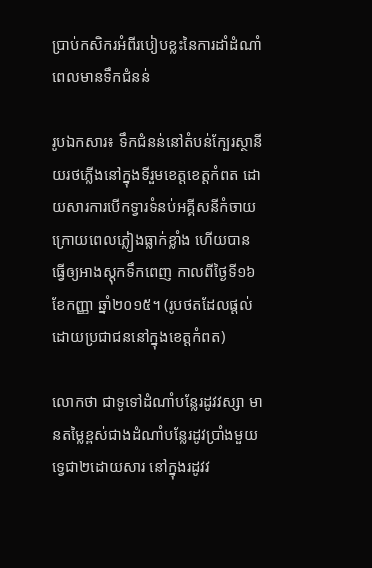ប្រាប់កសិករអំពីរបៀបខ្លះនៃការដាំដំណាំពេលមានទឹកជំនន់

រូបឯកសារ៖ ទឹកជំនន់នៅតំបន់ក្បែរស្ថានីយរថភ្លើងនៅក្នុងទីរួមខេត្តខេត្តកំពត ដោយសារការបើកទ្វារទំនប់អគ្គីសនីកំចាយ ក្រោយពេលភ្លៀងធ្លាក់ខ្លាំង ហើយបានធ្វើឲ្យអាងស្តុកទឹកពេញ កាលពីថ្ងៃទី១៦ ខែកញ្ញា ឆ្នាំ២០១៥។ (រូបថតដែលផ្តល់ដោយប្រជាជននៅក្នុងខេត្តកំពត)

លោកថា ជាទូទៅដំណាំបន្លែរដូវវស្សា មានតម្លៃខ្ពស់ជាងដំណាំបន្លែរដូវប្រាំងមួយទ្វេជា២ដោយសារ នៅក្នុងរដូវវ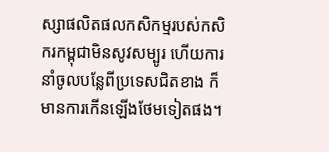ស្សាផលិតផលកសិកម្មរបស់កសិករកម្ពុជាមិនសូវសម្បូរ ហើយការនាំចូលបន្លែពីប្រទេសជិតខាង ក៏មានការកើនឡើងថែមទៀតផង។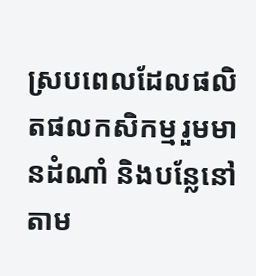ស្របពេលដែលផលិតផលកសិកម្មរួមមានដំណាំ និងបន្លែនៅតាម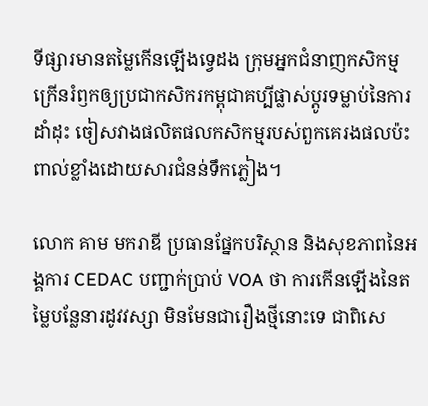ទីផ្សារមានតម្លៃកើនឡើងទ្វេដង ក្រុមអ្នកជំនាញកសិកម្ម ក្រើនរំឭកឲ្យប្រជាកសិករកម្ពុជាគប្បីផ្លាស់ប្តូរទម្លាប់នៃការដាំដុះ ចៀសវាងផលិតផលកសិកម្មរបស់ពួកគេរងផលប៉ះពាល់ខ្លាំងដោយសារជំនន់ទឹកភ្លៀង។

លោក គាម មករាឌី ប្រធានផ្នែកបរិស្ថាន និងសុខភាពនៃអង្គការ CEDAC បញ្ជាក់ប្រាប់ VOA ថា ការកើនឡើងនៃតម្លៃបន្លែនារដូវវស្សា មិនមែនជារឿងថ្មីនោះទេ ជាពិសេ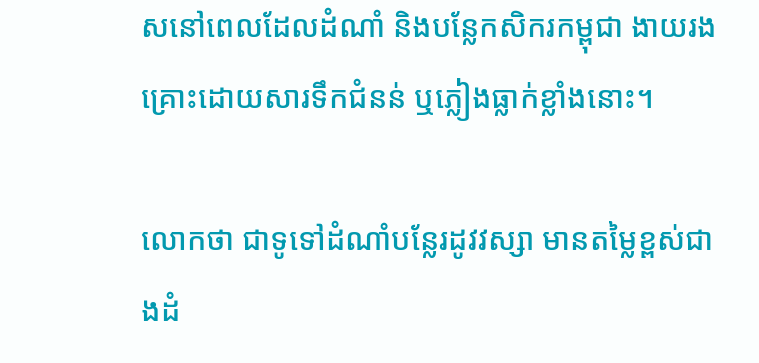សនៅពេលដែលដំណាំ និងបន្លែកសិករកម្ពុជា ងាយរងគ្រោះដោយសារទឹកជំនន់ ឬភ្លៀងធ្លាក់ខ្លាំងនោះ។

លោកថា ជាទូទៅដំណាំបន្លែរដូវវស្សា មានតម្លៃខ្ពស់ជាងដំ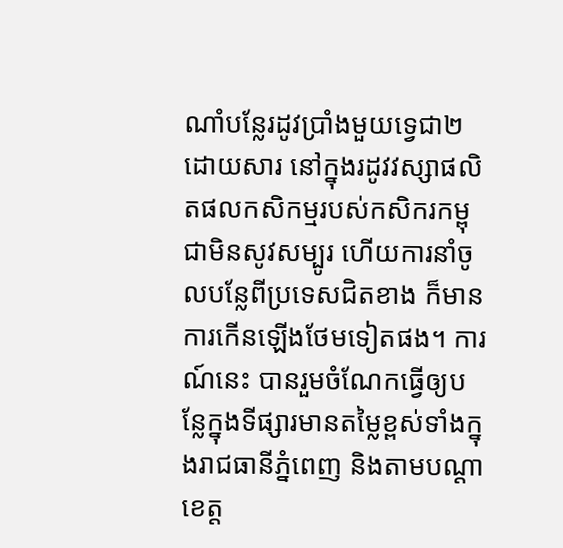ណាំបន្លែរដូវប្រាំងមួយទ្វេជា២ដោយសារ នៅក្នុងរដូវវស្សាផលិតផលកសិកម្មរបស់កសិករកម្ពុជាមិនសូវសម្បូរ ហើយការនាំចូលបន្លែពីប្រទេសជិតខាង ក៏មានការកើនឡើងថែមទៀតផង។ ការណ៍នេះ បានរួមចំណែកធ្វើឲ្យបន្លែក្នុងទីផ្សារមានតម្លៃខ្ពស់ទាំងក្នុងរាជធានីភ្នំពេញ និងតាមបណ្តាខេត្ត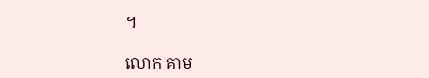។

លោក គាម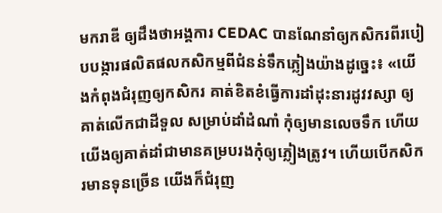មករាឌី ឲ្យដឹងថាអង្គការ CEDAC បានណែនាំឲ្យកសិករពីរបៀបបង្ការផលិតផលកសិកម្មពីជំនន់ទឹកភ្លៀងយ៉ាងដូច្នេះ៖ «យើងកំពុងជំរុញឲ្យកសិករ គាត់ខិតខំធ្វើការដាំដុះនារដូវវស្សា ឲ្យគាត់លើកជាដីទួល សម្រាប់ដាំដំណាំ កុំឲ្យមានលេចទឹក ហើយយើងឲ្យគាត់ដាំជាមានគម្របរងកុំឲ្យភ្លៀងត្រូវ។ ហើយបើកសិករមានទុនច្រើន យើងក៏ជំរុញ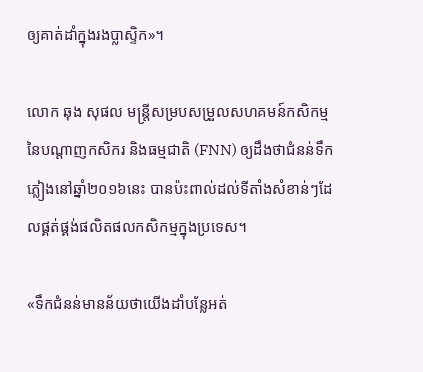ឲ្យគាត់ដាំក្នុងរងប្លាស្ទិក»។

លោក ឆុង សុផល មន្ត្រីសម្របសម្រួលសហគមន៍កសិកម្មនៃបណ្ដាញកសិករ និងធម្មជាតិ (FNN) ឲ្យដឹងថាជំនន់ទឹកភ្លៀងនៅឆ្នាំ២០១៦នេះ បានប៉ះពាល់ដល់ទីតាំងសំខាន់ៗដែលផ្គត់ផ្គង់ផលិតផលកសិកម្មក្នុងប្រទេស។

«ទឹកជំនន់មានន័យថាយើងដាំបន្លែអត់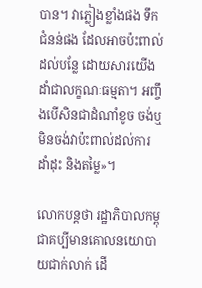បាន។ វាភ្លៀងខ្លាំងផង ទឹកជំនន់ផង ដែលអាចប៉ះពាល់ដល់បន្លែ ដោយសារយើងដាំជាលក្ខណៈធម្មតា។ អញ្ចឹងបើសិនជាដំណាំខូច ចង់ឬមិនចង់វាប៉ះពាល់ដល់ការដាំដុះ និងតម្លៃ»។

លោកបន្តថា រដ្ឋាភិបាលកម្ពុជាគប្បីមានគោលនយោបាយជាក់លាក់ ដើ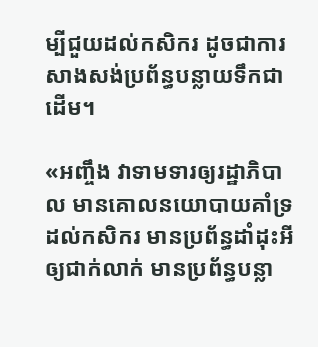ម្បីជួយដល់កសិករ ដូចជាការសាងសង់ប្រព័ន្ធបន្លាយទឹកជាដើម។

«អញ្ចឹង វាទាមទារឲ្យរដ្ឋាភិបាល មានគោលនយោបាយគាំទ្រដល់កសិករ មានប្រព័ន្ធដាំដុះអីឲ្យជាក់លាក់ មានប្រព័ន្ធបន្លា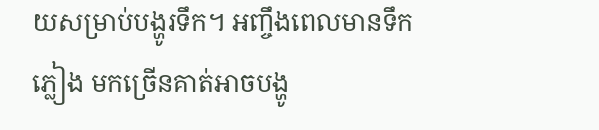យសម្រាប់បង្ហូរទឹក។ អញ្ចឹងពេលមានទឹកភ្លៀង មកច្រើនគាត់អាចបង្ហូ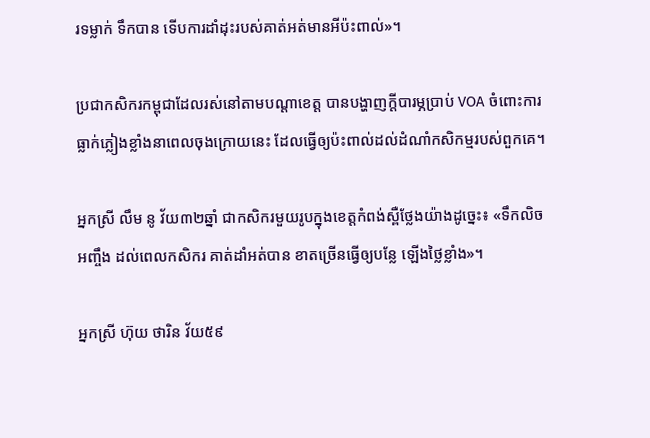រទម្លាក់ ទឹកបាន ទើបការដាំដុះរបស់គាត់អត់មានអីប៉ះពាល់»។

ប្រជាកសិករកម្ពុជាដែលរស់នៅតាមបណ្តាខេត្ត បានបង្ហាញក្តីបារម្ភប្រាប់ VOA ចំពោះការធ្លាក់ភ្លៀងខ្លាំងនាពេលចុងក្រោយនេះ ដែលធ្វើឲ្យប៉ះពាល់ដល់ដំណាំកសិកម្មរបស់ពួកគេ។

អ្នកស្រី លឹម នូ វ័យ៣២ឆ្នាំ ជាកសិករមួយរូបក្នុងខេត្តកំពង់ស្ពឺថ្លែងយ៉ាងដូច្នេះ៖ «ទឹកលិចអញ្ចឹង ដល់ពេលកសិករ គាត់ដាំអត់បាន ខាតច្រើនធ្វើឲ្យបន្លែ ឡើងថ្លៃខ្លាំង»។

អ្នកស្រី ហ៊ុយ ថារិន វ័យ៥៩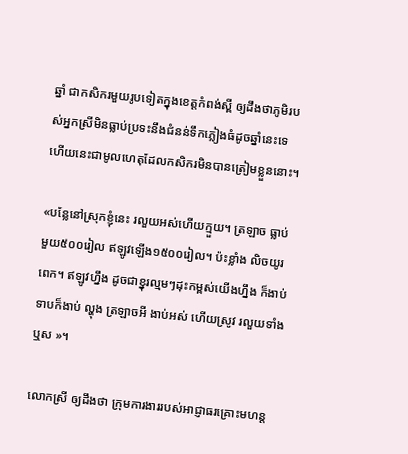ឆ្នាំ ជាកសិករមួយរូបទៀតក្នុងខេត្តកំពង់ស្ពី ឲ្យដឹងថាភូមិរបស់អ្នកស្រីមិនធ្លាប់ប្រទះនឹងជំនន់ទឹកភ្លៀងធំដូចឆ្នាំនេះទេ ហើយនេះជាមូលហេតុដែលកសិករមិនបានត្រៀមខ្លួននោះ។

«បន្លែនៅស្រុកខ្ញុំនេះ រលួយអស់ហើយក្មួយ។ ត្រឡាច ធ្លាប់មួយ៥០០រៀល ឥឡូវឡើង១៥០០រៀល។ ប៉ះខ្លាំង លិចយូរពេក។ ឥឡូវហ្នឹង ដូចជាខ្នុរល្មមៗដុះកម្ពស់យើងហ្នឹង ក៏ងាប់  ទាបក៏ងាប់ ល្ហុង ត្រឡាចអី ងាប់អស់ ហើយស្រូវ រលួយទាំងឬស »។

លោកស្រី ឲ្យដឹងថា ក្រុមការងាររបស់អាជ្ញាធរគ្រោះមហន្ត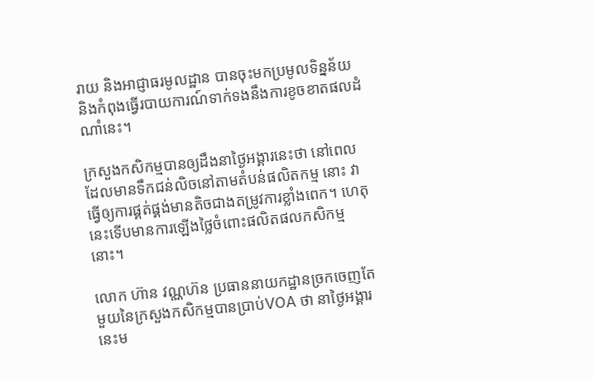រាយ និងអាជ្ញាធរមូលដ្ឋាន បានចុះមកប្រមូលទិន្នន័យ និងកំពុងធ្វើរបាយការណ៍ទាក់ទងនឹងការខូចខាតផលដំណាំនេះ។

ក្រសួងកសិកម្មបានឲ្យដឹងនាថ្ងៃអង្គារនេះថា នៅពេលដែលមានទឹកជន់លិចនៅតាមតំបន់ផលិតកម្ម នោះ វាធ្វើឲ្យការផ្គត់ផ្គង់មានតិចជាងតម្រូវការខ្លាំងពេក។ ហេតុនេះទើបមានការឡើងថ្លៃចំពោះផលិតផលកសិកម្មនោះ។

លោក ហ៊ាន វណ្ណហ៊ន ប្រធាននាយកដ្ឋានច្រកចេញតែមួយនៃក្រសួងកសិកម្មបានប្រាប់VOA ថា នាថ្ងៃអង្គារនេះម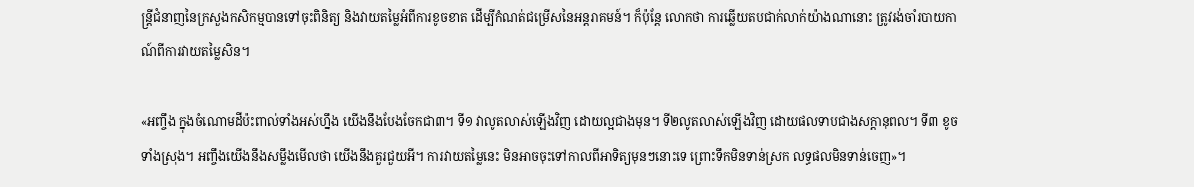ន្ត្រីជំនាញនៃក្រសួងកសិកម្មបានទៅចុះពិនិត្យ និងវាយតម្លៃអំពីការខូចខាត ដើម្បីកំណត់ជម្រើសនៃអន្តរាគមន៍។ ក៏ប៉ុន្តែ លោកថា ការឆ្លើយតបជាក់លាក់យ៉ាងណានោះ ត្រូវរង់ចាំរបាយកាណ៍ពីការវាយតម្លៃសិន។

«អញ្ចឹង ក្នុងចំណោមដីប៉ះពាល់ទាំងអស់ហ្នឹង យើងនឹងបែងចែកជា៣។ ទី១ វាលូតលាស់ឡើងវិញ ដោយល្អជាងមុន។ ទី២លូតលាស់ឡើងវិញ ដោយផលទាបជាងសក្តានុពល។ ទី៣ ខូចទាំងស្រុង។ អញ្ចឹងយើងនឹងសម្លឹងមើលថា យើងនឹងគួរជួយអី។ ការវាយតម្លៃនេះ មិនអាចចុះទៅកាលពីអាទិត្យមុនៗនោះទេ ព្រោះទឹកមិនទាន់ស្រក លទ្ធផលមិនទាន់ចេញ»។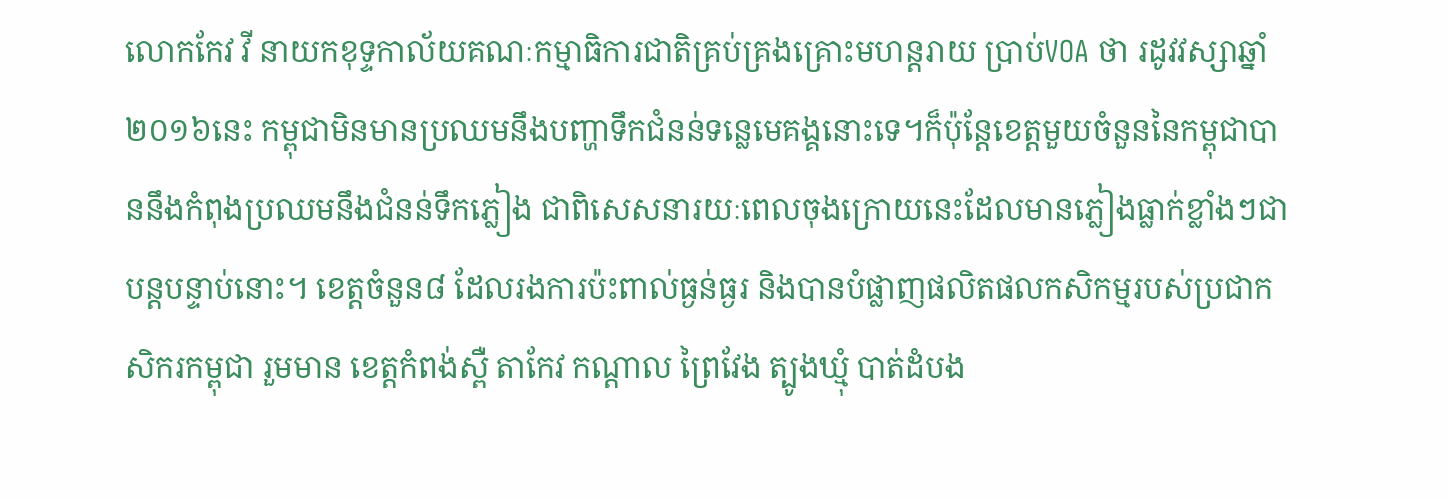លោកកែវ វី នាយកខុទ្ទកាល័យគណៈកម្មាធិការជាតិគ្រប់គ្រងគ្រោះមហន្តរាយ ប្រាប់VOA ថា រដូវវស្សាឆ្នាំ២០១៦នេះ កម្ពុជាមិនមានប្រឈមនឹងបញ្ហាទឹកជំនន់ទន្លេមេគង្គនោះទេ។ក៏ប៉ុន្តែខេត្តមួយចំនួននៃកម្ពុជាបាននឹងកំពុងប្រឈមនឹងជំនន់ទឹកភ្លៀង ជាពិសេសនារយៈពេលចុងក្រោយនេះដែលមានភ្លៀងធ្លាក់ខ្លាំងៗជាបន្តបន្ទាប់នោះ។ ខេត្តចំនួន៨ ដែលរងការប៉ះពាល់ធ្ងន់ធ្ងរ និងបានបំផ្លាញផលិតផលកសិកម្មរបស់ប្រជាកសិករកម្ពុជា រួមមាន ខេត្តកំពង់ស្ពឺ តាកែវ កណ្តាល ព្រៃវែង ត្បូងឃ្មុំ បាត់ដំបង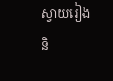ស្វាយរៀង និ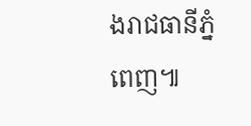ងរាជធានីភ្នំពេញ៕